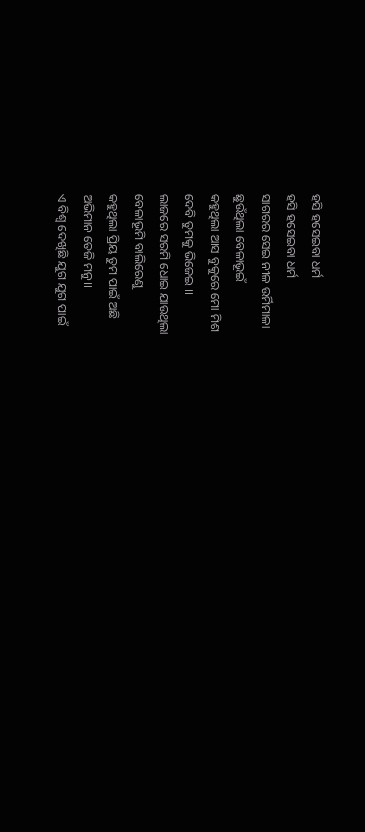ହସି ହସେଇବା ଧର୍ମ
ହସି ହସେଇବା ଧର୍ମ
ସାଗରର ସେଇ ନୀଳ ଉର୍ମିମାଳା
ଛୁଉଁଥିଲା ବେଳାଭୂଇଁ
କହୁଥିଲା ଆସ ବୁକୁରେ ମୋ ମିଶ
ଦେବି ତୁମକୁ ଭିଜେଇ ।।
ଲାଜରେ ସରମି ଧୋଇ ଯାଉଥିଲା
ବେଳାଭୂମି ବାଲିରେଣୁ
କହୁଥିଲା ପ୍ରିୟ ତୁମ ପାଇଁ ଅଛି
ଅଭିମାନ ତେଜି ମନୁ।।
ଏ ବିଶ୍ବ ଦେଖିଛି ଯୁଗ ଯୁଗ ପାଇଁ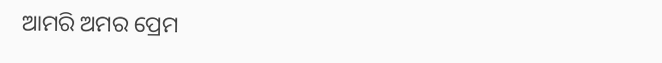ଆମରି ଅମର ପ୍ରେମ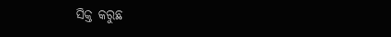ସିକ୍ତ କରୁଛ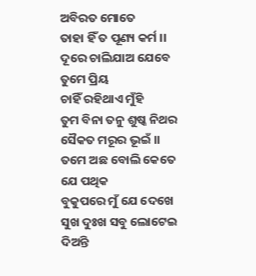ଅବିରତ ମୋତେ
ତାହା ହିଁ ତ ପୂଣ୍ୟ କର୍ମ ।।
ଦୂରେ ଚାଲିଯାଅ ଯେବେ ତୁମେ ପ୍ରିୟ
ଚାହିଁ ରହିଥାଏ ମୁଁହି
ତୁମ ବିନା ତନୁ ଶୁଷ୍କ ନିଥର
ସୈକତ ମରୂର ଭୂଇଁ ।।
ତମେ ଅଛ ବୋଲି କେତେ ଯେ ପଥିକ
ବୁକୁପରେ ମୁଁ ଯେ ଦେଖେ
ସୁଖ ଦୁଃଖ ସବୁ ଲୋଟେଇ ଦିଅନ୍ତି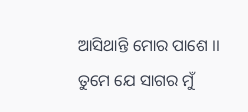ଆସିଥାନ୍ତି ମୋର ପାଶେ ।।
ତୁମେ ଯେ ସାଗର ମୁଁ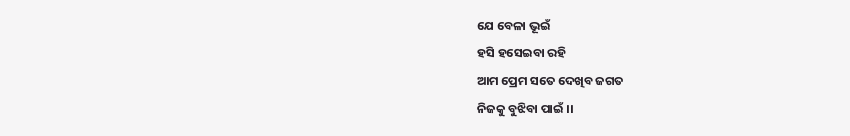ଯେ ବେଳା ଭୂଇଁ
ହସି ହସେଇବା ରହି
ଆମ ପ୍ରେମ ସତେ ଦେଖିବ ଜଗତ
ନିଜକୁ ବୁଝିବା ପାଇଁ ।।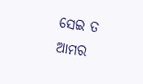ସେଇ ତ ଆମର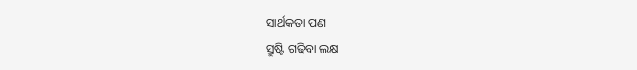ସାର୍ଥକତା ପଣ
ସ୍ରୁଷ୍ଟି ଗଢିବା ଲକ୍ଷ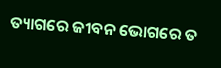ତ୍ୟାଗରେ ଜୀବନ ଭୋଗରେ ତ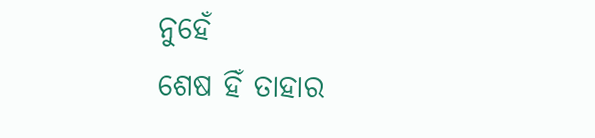ନୁହେଁ
ଶେଷ ହିଁ ତାହାର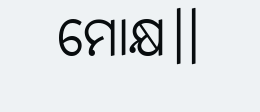ମୋକ୍ଷ।।